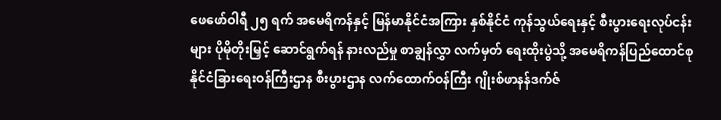ဖေဖော်ဝါရီ ၂၅ ရက် အမေရိကန်နှင့် မြန်မာနိုင်ငံအကြား နှစ်နိုင်ငံ ကုန်သွယ်ရေးနှင့် စီးပွားရေးလုပ်ငန်းများ ပိုမိုတိုးမြှင့် ဆောင်ရွက်ရန် နားလည်မှု စာချွန်လွှာ လက်မှတ် ရေးထိုးပွဲသို့ အမေရိကန်ပြည်ထောင်စု နိုင်ငံခြားရေးဝန်ကြီးဌာန စီးပွားဌာန လက်ထောက်ဝန်ကြီး ဂျိုးစ်ဖာနန်ဒက်ဇ်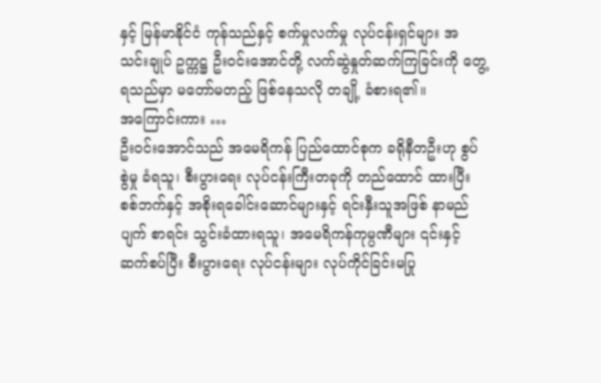နှင့် မြန်မာနိုင်ငံ ကုန်သည်နှင့် စက်မှုလက်မှု လုပ်ငန်းရှင်များ အသင်းချုပ် ဥက္ကဋ္ဌ ဦးဝင်းအောင်တို့ လက်ဆွဲနှုတ်ဆက်ကြခြင်းကို တွေ့ရသည်မှာ မတော်မတည့် ဖြစ်နေသလို တချို့ ခံစားရ၏။
အကြောင်းကား …
ဦးဝင်းအောင်သည် အမေရိကန် ပြည်ထောင်စုက ခရိုနီတဦးဟု စွပ်စွဲမှု ခံရသူ၊ စီးပွားရေး လုပ်ငန်းကြီးတခုကို တည်ထောင် ထားပြီး စစ်ဘက်နှင့် အစိုးရခေါင်းဆောင်များနှင့် ရင်းနှီးသူအဖြစ် နာမည်ပျက် စာရင်း သွင်းခံထားရသူ၊ အမေရိကန်ကုမ္ပဏီများ ၎င်းနှင့် ဆက်စပ်ပြီး စီးပွားရေး လုပ်ငန်းများ လုပ်ကိုင်ခြင်းမပြု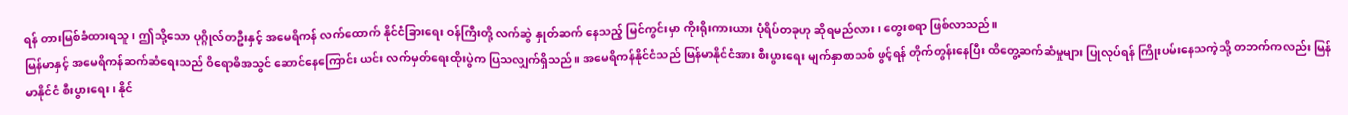ရန် တားမြစ်ခံထားရသူ၊ ဤသို့သော ပုဂ္ဂိုလ်တဦးနှင့် အမေရိကန် လက်ထောက် နိုင်ငံခြားရေး ဝန်ကြီးတို့ လက်ဆွဲ နှုတ်ဆက် နေသည့် မြင်ကွင်းမှာ ကိုးရိုးကားယား ပုံရိပ်တခုဟု ဆိုရမည်လား၊ တွေးစရာ ဖြစ်လာသည်။
မြန်မာနှင့် အမေရိကန်ဆက်ဆံရေးသည် ဝိရောဓိအသွင် ဆောင်နေကြောင်း ယင်း လက်မှတ်ရေးထိုးပွဲက ပြသလျှက်ရှိသည်။ အမေရိကန်နိုင်ငံသည် မြန်မာနိုင်ငံအား စီးပွားရေး မျက်နှာစာသစ် ဖွင့်ရန် တိုက်တွန်းနေပြီး ထိတွေ့ဆက်ဆံမှုများ ပြုလုပ်ရန် ကြိုးပမ်းနေသကဲ့သို့ တဘက်ကလည်း မြန်မာနိုင်ငံ စီးပွားရေး၊ နိုင်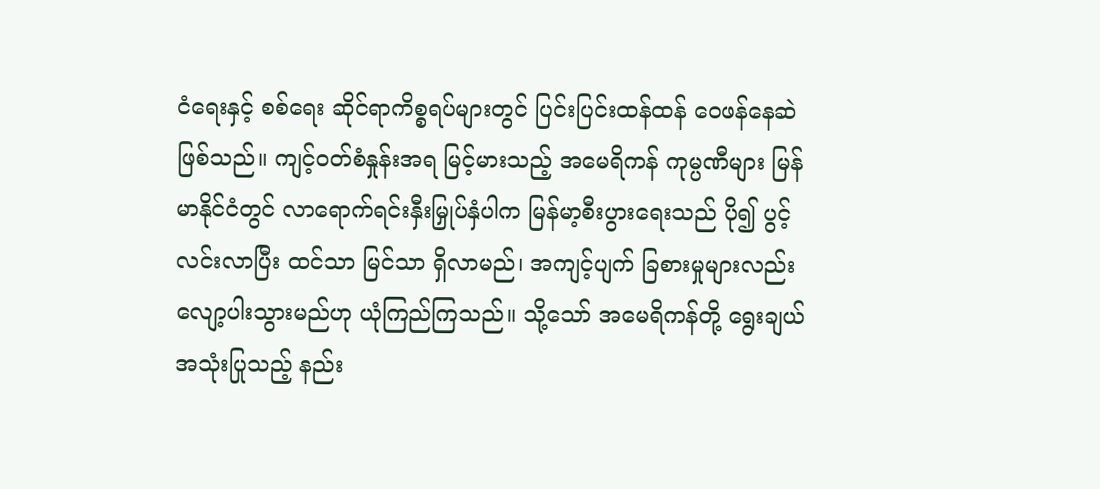ငံရေးနှင့် စစ်ရေး ဆိုင်ရာကိစ္စရပ်များတွင် ပြင်းပြင်းထန်ထန် ဝေဖန်နေဆဲဖြစ်သည်။ ကျင့်ဝတ်စံနှုန်းအရ မြင့်မားသည့် အမေရိကန် ကုမ္ပဏီများ မြန်မာနိုင်ငံတွင် လာရောက်ရင်းနှီးမြှုပ်နှံပါက မြန်မာ့စီးပွားရေးသည် ပို၍ ပွင့်လင်းလာပြီး ထင်သာ မြင်သာ ရှိလာမည်၊ အကျင့်ပျက် ခြစားမှုများလည်း လျော့ပါးသွားမည်ဟု ယုံကြည်ကြသည်။ သို့သော် အမေရိကန်တို့ ရွေးချယ် အသုံးပြုသည့် နည်း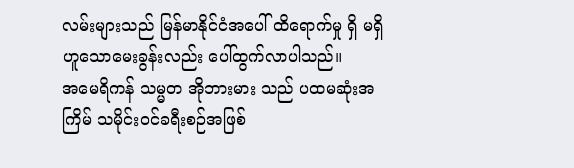လမ်းများသည် မြန်မာနိုင်ငံအပေါ် ထိရောက်မှု ရှိ မရှိ ဟူသောမေးခွန်းလည်း ပေါ်ထွက်လာပါသည်။
အမေရိကန် သမ္မတ အိုဘားမား သည် ပထမဆုံးအကြိမ် သမိုင်းဝင်ခရီးစဉ်အဖြစ်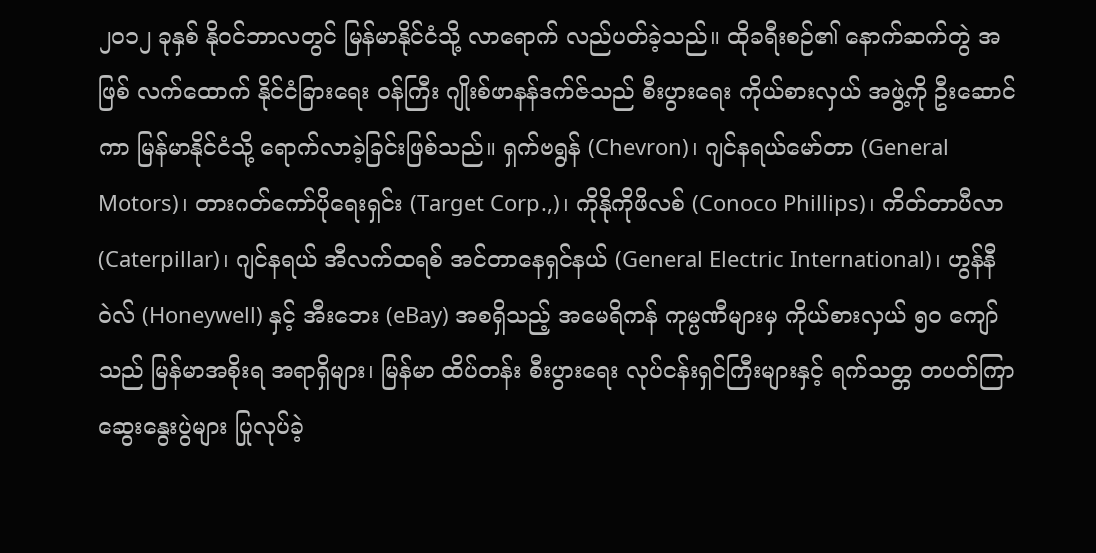၂၀၁၂ ခုနှစ် နိုဝင်ဘာလတွင် မြန်မာနိုင်ငံသို့ လာရောက် လည်ပတ်ခဲ့သည်။ ထိုခရီးစဉ်၏ နောက်ဆက်တွဲ အဖြစ် လက်ထောက် နိုင်ငံခြားရေး ဝန်ကြီး ဂျိုးစ်ဖာနန်ဒက်ဇ်သည် စီးပွားရေး ကိုယ်စားလှယ် အဖွဲ့ကို ဦးဆောင်ကာ မြန်မာနိုင်ငံသို့ ရောက်လာခဲ့ခြင်းဖြစ်သည်။ ရှက်ဗရွန် (Chevron)၊ ဂျင်နရယ်မော်တာ (General Motors)၊ တားဂတ်ကော်ပိုရေးရှင်း (Target Corp.,)၊ ကိုနိုကိုဖိလစ် (Conoco Phillips)၊ ကိတ်တာပီလာ (Caterpillar)၊ ဂျင်နရယ် အီလက်ထရစ် အင်တာနေရှင်နယ် (General Electric International)၊ ဟွန်နီဝဲလ် (Honeywell) နှင့် အီးဘေး (eBay) အစရှိသည့် အမေရိကန် ကုမ္ပဏီများမှ ကိုယ်စားလှယ် ၅၀ ကျော်သည် မြန်မာအစိုးရ အရာရှိများ၊ မြန်မာ ထိပ်တန်း စီးပွားရေး လုပ်ငန်းရှင်ကြီးများနှင့် ရက်သတ္တ တပတ်ကြာ ဆွေးနွေးပွဲများ ပြုလုပ်ခဲ့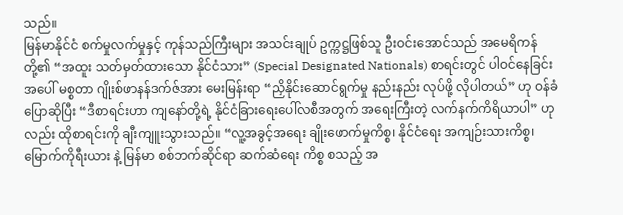သည်။
မြန်မာနိုင်ငံ စက်မှုလက်မှုနှင့် ကုန်သည်ကြီးများ အသင်းချုပ် ဥက္ကဋ္ဌဖြစ်သူ ဦးဝင်းအောင်သည် အမေရိကန်တို့၏ “အထူး သတ်မှတ်ထားသော နိုင်ငံသား” (Special Designated Nationals) စာရင်းတွင် ပါဝင်နေခြင်းအပေါ် မစ္စတာ ဂျိုးစ်ဖာနန်ဒက်ဇ်အား မေးမြန်းရာ “ညှိနိုင်းဆောင်ရွက်မှု နည်းနည်း လုပ်ဖို့ လိုပါတယ်” ဟု ဝန်ခံပြောဆိုပြီး “ဒီစာရင်းဟာ ကျနော်တို့ရဲ့ နိုင်ငံခြားရေးပေါ်လစီအတွက် အရေးကြီးတဲ့ လက်နက်ကိရိယာပါ” ဟုလည်း ထိုစာရင်းကို ချီးကျူးသွားသည်။ “လူ့အခွင့်အရေး ချိုးဖောက်မှုကိစ္စ၊ နိုင်ငံရေး အကျဉ်းသားကိစ္စ၊ မြောက်ကိုရီးယား နဲ့ မြန်မာ စစ်ဘက်ဆိုင်ရာ ဆက်ဆံရေး ကိစ္စ စသည့် အ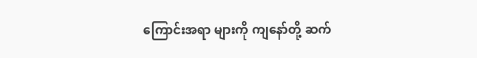ကြောင်းအရာ များကို ကျနော်တို့ ဆက်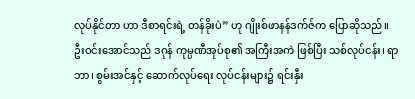လုပ်နိုင်တာ ဟာ ဒီစာရင်းရဲ့ တန်ခိုးပဲ” ဟု ဂျိုးစ်ဖာနန်ဒက်ဇ်က ပြောဆိုသည်။
ဦးဝင်းအောင်သည် ဒဂုန် ကုမ္ပဏီအုပ်စု၏ အကြီးအကဲ ဖြစ်ပြီး သစ်လုပ်ငန်း၊ ရာဘာ၊ စွမ်းအင်နှင့် ဆောက်လုပ်ရေး လုပ်ငန်းများ၌ ရင်းနှီး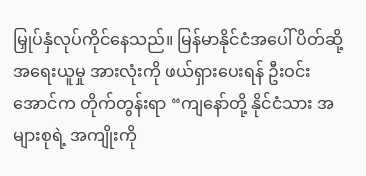မြှုပ်နှံလုပ်ကိုင်နေသည်။ မြန်မာနိုင်ငံအပေါ် ပိတ်ဆို့အရေးယူမှု အားလုံးကို ဖယ်ရှားပေးရန် ဦးဝင်းအောင်က တိုက်တွန်းရာ “ကျနော်တို့ နိုင်ငံသား အများစုရဲ့ အကျိုးကို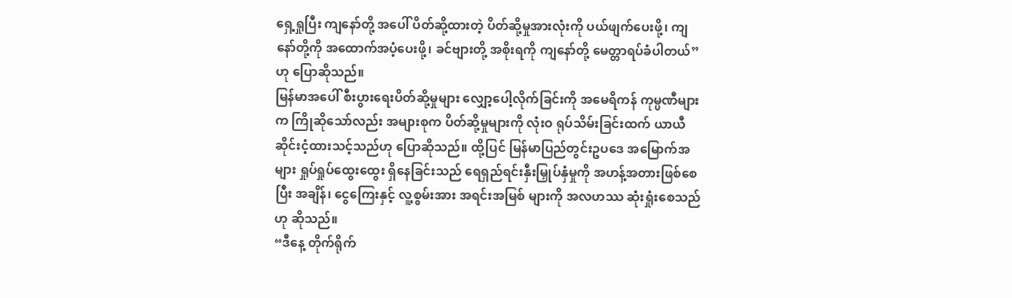ရှေ့ရှုပြီး ကျနော်တို့ အပေါ် ပိတ်ဆို့ထားတဲ့ ပိတ်ဆို့မှုအားလုံးကို ပယ်ဖျက်ပေးဖို့၊ ကျနော်တို့ကို အထောက်အပံ့ပေးဖို့၊ ခင်ဗျားတို့ အစိုးရကို ကျနော်တို့ မေတ္တာရပ်ခံပါတယ်” ဟု ပြောဆိုသည်။
မြန်မာအပေါ် စီးပွားရေးပိတ်ဆို့မှုများ လျှော့ပေါ့လိုက်ခြင်းကို အမေရိကန် ကုမ္ပဏီများက ကြိုဆိုသော်လည်း အများစုက ပိတ်ဆို့မှုများကို လုံးဝ ရုပ်သိမ်းခြင်းထက် ယာယီဆိုင်းငံ့ထားသင့်သည်ဟု ပြောဆိုသည်။ ထို့ပြင် မြန်မာပြည်တွင်းဥပဒေ အမြောက်အများ ရှုပ်ရှုပ်ထွေးထွေး ရှိနေခြင်းသည် ရေရှည်ရင်းနှီးမြှုပ်နှံမှုကို အဟန့်အတားဖြစ်စေပြီး အချိန်၊ ငွေကြေးနှင့် လူ့စွမ်းအား အရင်းအမြစ် များကို အလဟဿ ဆုံးရှုံးစေသည်ဟု ဆိုသည်။
“ဒီနေ့ တိုက်ရိုက်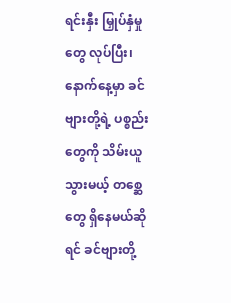ရင်းနှီး မြှုပ်နှံမှုတွေ လုပ်ပြီး၊ နောက်နေ့မှာ ခင်ဗျားတို့ရဲ့ ပစ္စည်းတွေကို သိမ်းယူသွားမယ့် တစ္ဆေတွေ ရှိနေမယ်ဆိုရင် ခင်ဗျားတို့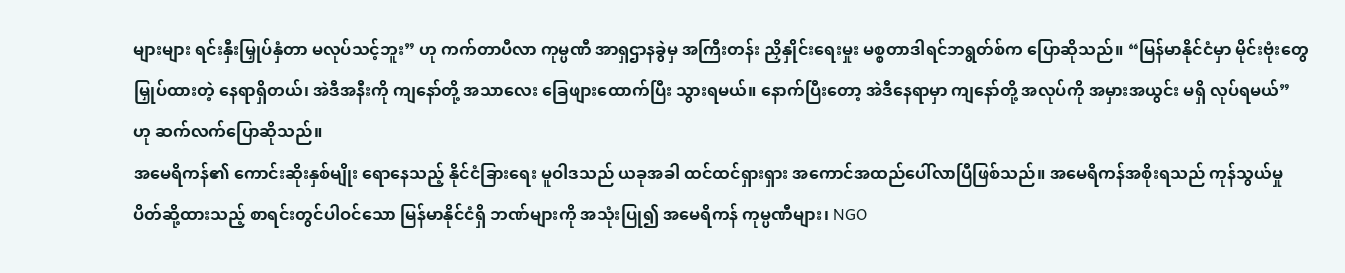များများ ရင်းနှီးမြှုပ်နှံတာ မလုပ်သင့်ဘူး” ဟု ကက်တာပီလာ ကုမ္ပဏီ အာရှဌာနခွဲမှ အကြီးတန်း ညှိနှိုင်းရေးမှုး မစ္စတာဒါရင်ဘရွတ်စ်က ပြောဆိုသည်။ “မြန်မာနိုင်ငံမှာ မိုင်းဗုံးတွေမြှုပ်ထားတဲ့ နေရာရှိတယ်၊ အဲဒီအနီးကို ကျနော်တို့ အသာလေး ခြေဖျားထောက်ပြီး သွားရမယ်။ နောက်ပြီးတော့ အဲဒီနေရာမှာ ကျနော်တို့ အလုပ်ကို အမှားအယွင်း မရှိ လုပ်ရမယ်” ဟု ဆက်လက်ပြောဆိုသည်။
အမေရိကန်၏ ကောင်းဆိုးနှစ်မျိုး ရောနေသည့် နိုင်ငံခြားရေး မူဝါဒသည် ယခုအခါ ထင်ထင်ရှားရှား အကောင်အထည်ပေါ်လာပြီဖြစ်သည်။ အမေရိကန်အစိုးရသည် ကုန်သွယ်မှု ပိတ်ဆို့ထားသည့် စာရင်းတွင်ပါဝင်သော မြန်မာနိုင်ငံရှိ ဘဏ်များကို အသုံးပြု၍ အမေရိကန် ကုမ္ပဏီများ၊ NGO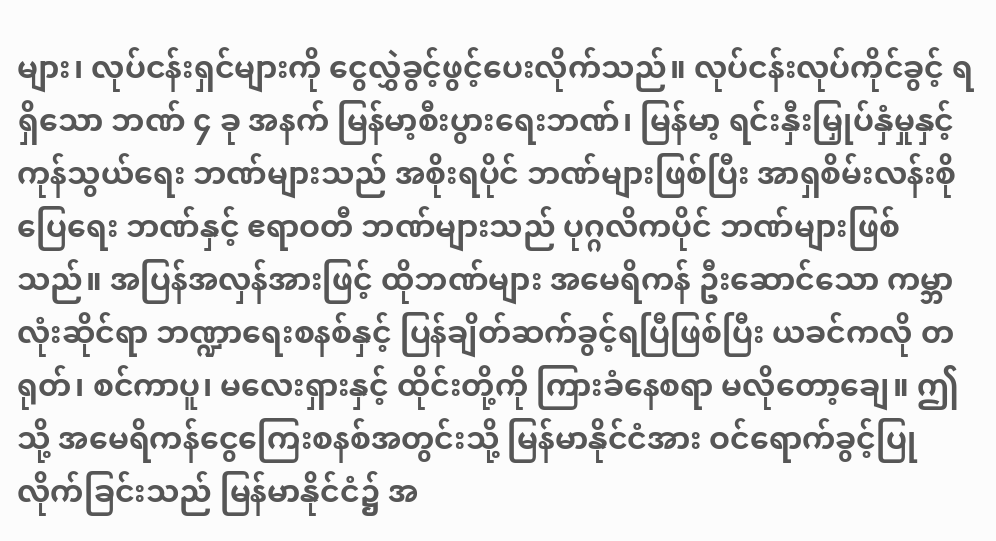များ၊ လုပ်ငန်းရှင်များကို ငွေလွှဲခွင့်ဖွင့်ပေးလိုက်သည်။ လုပ်ငန်းလုပ်ကိုင်ခွင့် ရရှိသော ဘဏ် ၄ ခု အနက် မြန်မာ့စီးပွားရေးဘဏ်၊ မြန်မာ့ ရင်းနှီးမြှုပ်နှံမှုနှင့် ကုန်သွယ်ရေး ဘဏ်များသည် အစိုးရပိုင် ဘဏ်များဖြစ်ပြီး အာရှစိမ်းလန်းစိုပြေရေး ဘဏ်နှင့် ဧရာဝတီ ဘဏ်များသည် ပုဂ္ဂလိကပိုင် ဘဏ်များဖြစ်သည်။ အပြန်အလှန်အားဖြင့် ထိုဘဏ်များ အမေရိကန် ဦးဆောင်သော ကမ္ဘာလုံးဆိုင်ရာ ဘဏ္ဍာရေးစနစ်နှင့် ပြန်ချိတ်ဆက်ခွင့်ရပြီဖြစ်ပြီး ယခင်ကလို တရုတ်၊ စင်ကာပူ၊ မလေးရှားနှင့် ထိုင်းတို့ကို ကြားခံနေစရာ မလိုတော့ချေ။ ဤသို့ အမေရိကန်ငွေကြေးစနစ်အတွင်းသို့ မြန်မာနိုင်ငံအား ဝင်ရောက်ခွင့်ပြုလိုက်ခြင်းသည် မြန်မာနိုင်ငံ၌ အ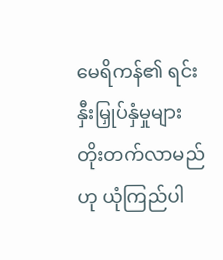မေရိကန်၏ ရင်းနှီးမြှုပ်နှံမှုများ တိုးတက်လာမည်ဟု ယုံကြည်ပါ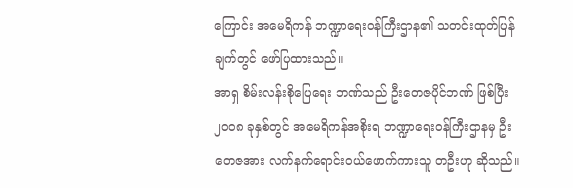ကြောင်း အမေရိကန် ဘဏ္ဍာရေးဝန်ကြီးဌာန၏ သတင်းထုတ်ပြန်ချက်တွင် ဖော်ပြထားသည်။
အာရှ စိမ်းလန်းစိုပြေရေး ဘဏ်သည် ဦးတေဇပိုင်ဘဏ် ဖြစ်ပြီး ၂၀၀၈ ခုနှစ်တွင် အမေရိကန်အစိုးရ ဘဏ္ဍာရေးဝန်ကြီးဌာနမှ ဦးတေဇအား လက်နက်ရောင်းဝယ်ဖောက်ကားသူ တဦးဟု ဆိုသည်။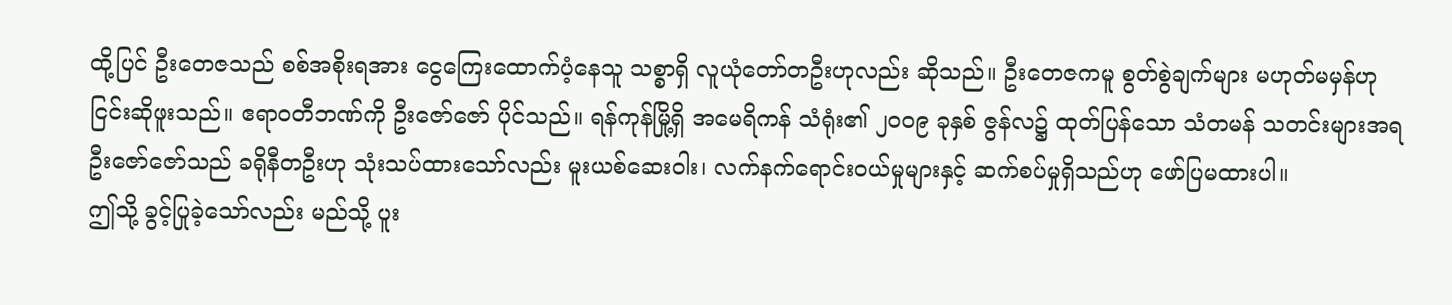ထို့ပြင် ဦးတေဇသည် စစ်အစိုးရအား ငွေကြေးထောက်ပံ့နေသူ သစ္စာရှိ လူယုံတော်တဦးဟုလည်း ဆိုသည်။ ဦးတေဇကမူ စွတ်စွဲချက်များ မဟုတ်မမှန်ဟု ငြင်းဆိုဖူးသည်။ ဧရာဝတီဘဏ်ကို ဦးဇော်ဇော် ပိုင်သည်။ ရန်ကုန်မြို့ရှိ အမေရိကန် သံရုံး၏ ၂၀၀၉ ခုနှစ် ဇွန်လ၌ ထုတ်ပြန်သော သံတမန် သတင်းများအရ ဦးဇော်ဇော်သည် ခရိုနီတဦးဟု သုံးသပ်ထားသော်လည်း မူးယစ်ဆေးဝါး၊ လက်နက်ရောင်းဝယ်မှုများနှင့် ဆက်စပ်မှုရှိသည်ဟု ဖော်ပြမထားပါ။
ဤသို့ ခွင့်ပြုခဲ့သော်လည်း မည်သို့ ပူး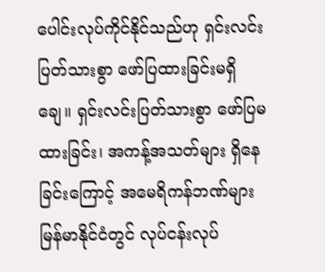ပေါင်းလုပ်ကိုင်နိုင်သည်ဟု ရှင်းလင်းပြတ်သားစွာ ဖော်ပြထားခြင်းမရှိချေ။ ရှင်းလင်းပြတ်သားစွာ ဖော်ပြမထားခြင်း၊ အကန့်အသတ်များ ရှိနေခြင်းကြောင့် အမေရိကန်ဘဏ်များ မြန်မာနိုင်ငံတွင် လုပ်ငန်းလုပ်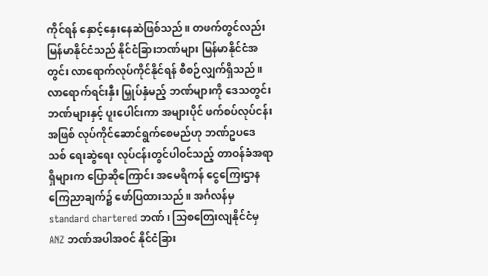ကိုင်ရန် နှောင့်နှေးနေဆဲဖြစ်သည်။ တဖက်တွင်လည်း မြန်မာနိုင်ငံသည် နိုင်ငံခြားဘဏ်များ မြန်မာနိုင်ငံအတွင်း လာရောက်လုပ်ကိုင်နိုင်ရန် စီစဉ်လျှက်ရှိသည်။ လာရောက်ရင်းနှီး မြှုပ်နှံမည့် ဘဏ်များကို ဒေသတွင်း ဘဏ်များနှင့် ပူးပေါင်းကာ အများပိုင် ဖက်စပ်လုပ်ငန်းအဖြစ် လုပ်ကိုင်ဆောင်ရွက်စေမည်ဟု ဘဏ်ဥပဒေသစ် ရေးဆွဲရေး လုပ်ငန်းတွင်ပါဝင်သည့် တာဝန်ခံအရာရှိများက ပြောဆိုကြောင်း အမေရိကန် ငွေကြေးဌာန ကြေညာချက်၌ ဖော်ပြထားသည်။ အင်္ဂလန်မှ standard chartered ဘဏ်၊ သြစတြေးလျနိုင်ငံမှ ANZ ဘဏ်အပါအဝင် နိုင်ငံခြား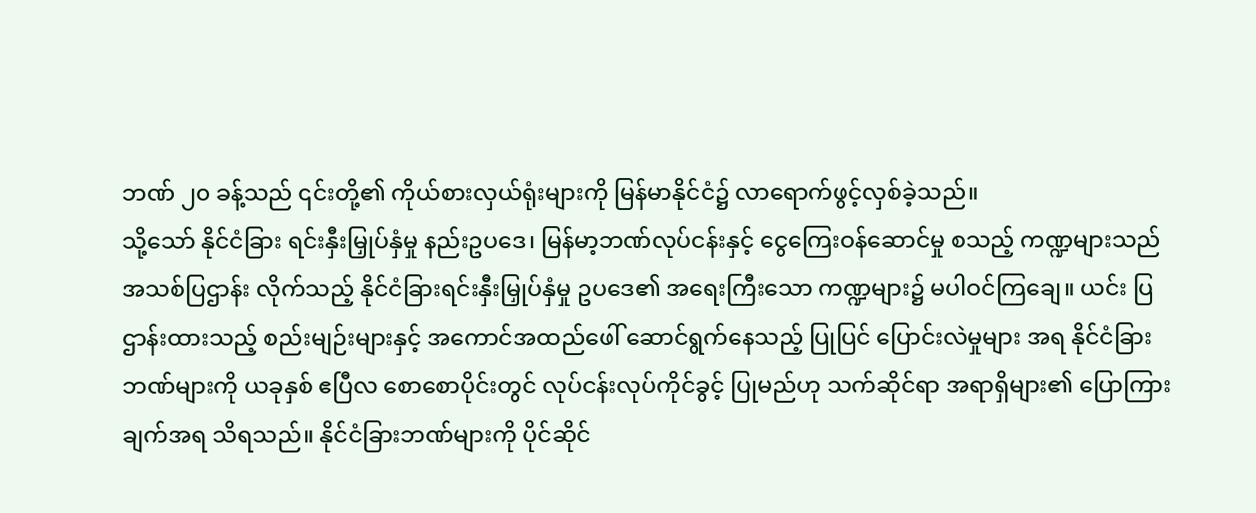ဘဏ် ၂၀ ခန့်သည် ၎င်းတို့၏ ကိုယ်စားလှယ်ရုံးများကို မြန်မာနိုင်ငံ၌ လာရောက်ဖွင့်လှစ်ခဲ့သည်။
သို့သော် နိုင်ငံခြား ရင်းနှီးမြှုပ်နှံမှု နည်းဥပဒေ၊ မြန်မာ့ဘဏ်လုပ်ငန်းနှင့် ငွေကြေးဝန်ဆောင်မှု စသည့် ကဏ္ဍများသည် အသစ်ပြဌာန်း လိုက်သည့် နိုင်ငံခြားရင်းနှီးမြှုပ်နှံမှု ဥပဒေ၏ အရေးကြီးသော ကဏ္ဍများ၌ မပါဝင်ကြချေ။ ယင်း ပြဌာန်းထားသည့် စည်းမျဉ်းများနှင့် အကောင်အထည်ဖေါ် ဆောင်ရွက်နေသည့် ပြုပြင် ပြောင်းလဲမှုများ အရ နိုင်ငံခြားဘဏ်များကို ယခုနှစ် ဧပြီလ စောစောပိုင်းတွင် လုပ်ငန်းလုပ်ကိုင်ခွင့် ပြုမည်ဟု သက်ဆိုင်ရာ အရာရှိများ၏ ပြောကြားချက်အရ သိရသည်။ နိုင်ငံခြားဘဏ်များကို ပိုင်ဆိုင်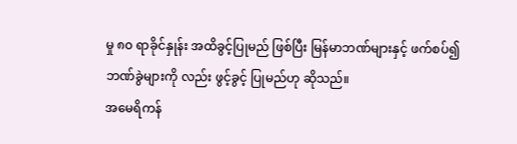မှု ၈၀ ရာခိုင်နှုန်း အထိခွင့်ပြုမည် ဖြစ်ပြီး မြန်မာဘဏ်များနှင့် ဖက်စပ်၍ ဘဏ်ခွဲများကို လည်း ဖွင့်ခွင့် ပြုမည်ဟု ဆိုသည်။
အမေရိကန်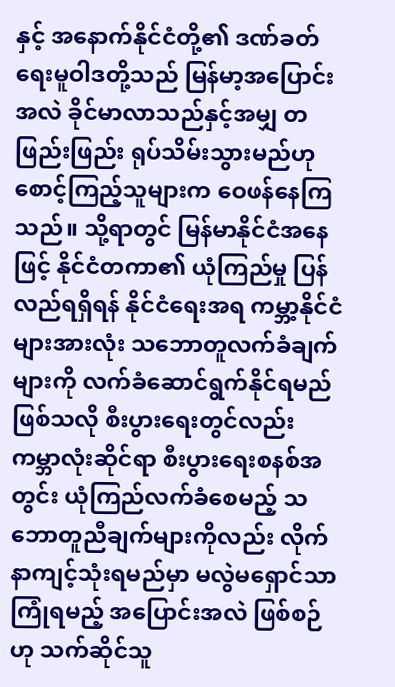နှင့် အနောက်နိုင်ငံတို့၏ ဒဏ်ခတ်ရေးမူဝါဒတို့သည် မြန်မာ့အပြောင်းအလဲ ခိုင်မာလာသည်နှင့်အမျှ တဖြည်းဖြည်း ရုပ်သိမ်းသွားမည်ဟု စောင့်ကြည့်သူများက ဝေဖန်နေကြသည်။ သို့ရာတွင် မြန်မာနိုင်ငံအနေဖြင့် နိုင်ငံတကာ၏ ယုံကြည်မှု ပြန်လည်ရရှိရန် နိုင်ငံရေးအရ ကမ္ဘာ့နိုင်ငံများအားလုံး သဘောတူလက်ခံချက်များကို လက်ခံဆောင်ရွက်နိုင်ရမည်ဖြစ်သလို စီးပွားရေးတွင်လည်း ကမ္ဘာလုံးဆိုင်ရာ စီးပွားရေးစနစ်အတွင်း ယုံကြည်လက်ခံစေမည့် သဘောတူညီချက်များကိုလည်း လိုက်နာကျင့်သုံးရမည်မှာ မလွဲမရှောင်သာ ကြုံရမည့် အပြောင်းအလဲ ဖြစ်စဉ်ဟု သက်ဆိုင်သူ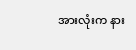အားလုံးက နား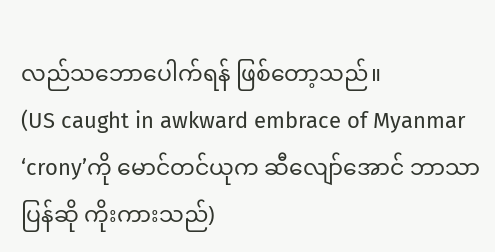လည်သဘောပေါက်ရန် ဖြစ်တော့သည်။
(US caught in awkward embrace of Myanmar ‘crony’ကို မောင်တင်ယုက ဆီလျော်အောင် ဘာသာပြန်ဆို ကိုးကားသည်)